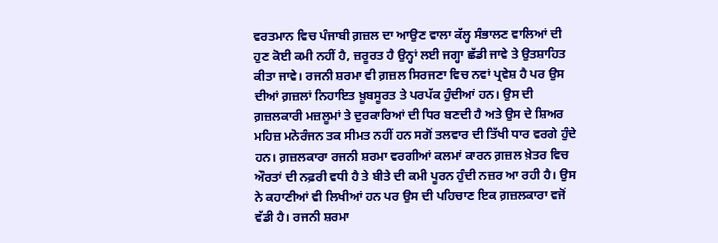ਵਰਤਮਾਨ ਵਿਚ ਪੰਜਾਬੀ ਗ਼ਜ਼ਲ ਦਾ ਆਉਣ ਵਾਲਾ ਕੱਲ੍ਹ ਸੰਭਾਲਣ ਵਾਲਿਆਂ ਦੀ ਹੁਣ ਕੋਈ ਕਮੀ ਨਹੀਂ ਹੈ, ਜ਼ਰੂਰਤ ਹੈ ਉਨ੍ਹਾਂ ਲਈ ਜਗ੍ਹਾ ਛੱਡੀ ਜਾਵੇ ਤੇ ਉਤਸ਼ਾਹਿਤ ਕੀਤਾ ਜਾਵੇ। ਰਜਨੀ ਸ਼ਰਮਾ ਵੀ ਗ਼ਜ਼ਲ ਸਿਰਜਣਾ ਵਿਚ ਨਵਾਂ ਪ੍ਰਵੇਸ਼ ਹੈ ਪਰ ਉਸ ਦੀਆਂ ਗ਼ਜ਼ਲਾਂ ਨਿਹਾਇਤ ਖ਼ੂਬਸੂਰਤ ਤੇ ਪਰਪੱਕ ਹੁੰਦੀਆਂ ਹਨ। ਉਸ ਦੀ ਗ਼ਜ਼ਲਕਾਰੀ ਮਜ਼ਲੂਮਾਂ ਤੇ ਦੁਰਕਾਰਿਆਂ ਦੀ ਧਿਰ ਬਣਦੀ ਹੈ ਅਤੇ ਉਸ ਦੇ ਸ਼ਿਅਰ ਮਹਿਜ਼ ਮਨੋਰੰਜਨ ਤਕ ਸੀਮਤ ਨਹੀਂ ਹਨ ਸਗੋਂ ਤਲਵਾਰ ਦੀ ਤਿੱਖੀ ਧਾਰ ਵਰਗੇ ਹੁੰਦੇ ਹਨ। ਗ਼ਜ਼ਲਕਾਰਾ ਰਜਨੀ ਸ਼ਰਮਾ ਵਰਗੀਆਂ ਕਲਮਾਂ ਕਾਰਨ ਗ਼ਜ਼ਲ ਖ਼ੇਤਰ ਵਿਚ ਔਰਤਾਂ ਦੀ ਨਫ਼ਰੀ ਵਧੀ ਹੈ ਤੇ ਬੀਤੇ ਦੀ ਕਮੀ ਪੂਰਨ ਹੁੰਦੀ ਨਜ਼ਰ ਆ ਰਹੀ ਹੈ। ਉਸ ਨੇ ਕਹਾਣੀਆਂ ਵੀ ਲਿਖੀਆਂ ਹਨ ਪਰ ਉਸ ਦੀ ਪਹਿਚਾਣ ਇਕ ਗ਼ਜ਼ਲਕਾਰਾ ਵਜੋਂ ਵੱਡੀ ਹੈ। ਰਜਨੀ ਸ਼ਰਮਾ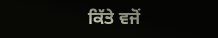ਕਿੱਤੇ ਵਜੋਂ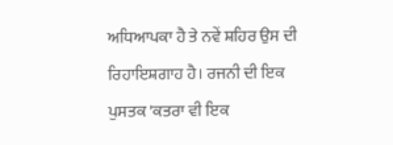ਅਧਿਆਪਕਾ ਹੈ ਤੇ ਨਵੇਂ ਸ਼ਹਿਰ ਉਸ ਦੀ ਰਿਹਾਇਸ਼ਗਾਹ ਹੈ। ਰਜਨੀ ਦੀ ਇਕ ਪੁਸਤਕ 'ਕਤਰਾ ਵੀ ਇਕ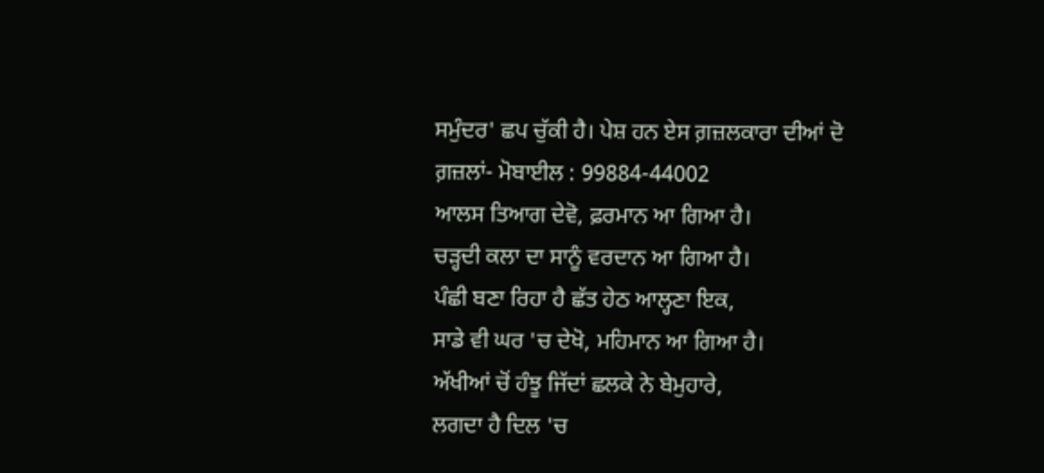ਸਮੁੰਦਰ' ਛਪ ਚੁੱਕੀ ਹੈ। ਪੇਸ਼ ਹਨ ਏਸ ਗ਼ਜ਼ਲਕਾਰਾ ਦੀਆਂ ਦੋ ਗ਼ਜ਼ਲਾਂ- ਮੋਬਾਈਲ : 99884-44002
ਆਲਸ ਤਿਆਗ ਦੇਵੋ, ਫ਼ਰਮਾਨ ਆ ਗਿਆ ਹੈ।
ਚੜ੍ਹਦੀ ਕਲਾ ਦਾ ਸਾਨੂੰ ਵਰਦਾਨ ਆ ਗਿਆ ਹੈ।
ਪੰਛੀ ਬਣਾ ਰਿਹਾ ਹੈ ਛੱਤ ਹੇਠ ਆਲ੍ਹਣਾ ਇਕ,
ਸਾਡੇ ਵੀ ਘਰ 'ਚ ਦੇਖੋ, ਮਹਿਮਾਨ ਆ ਗਿਆ ਹੈ।
ਅੱਖੀਆਂ ਚੋਂ ਹੰਝੂ ਜਿੱਦਾਂ ਛਲਕੇ ਨੇ ਬੇਮੁਹਾਰੇ,
ਲਗਦਾ ਹੈ ਦਿਲ 'ਚ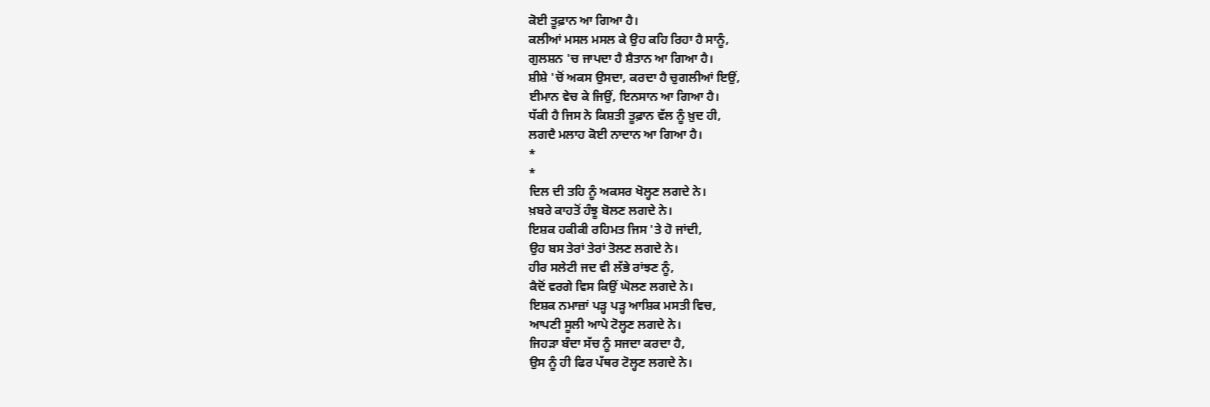ਕੋਈ ਤੂਫ਼ਾਨ ਆ ਗਿਆ ਹੈ।
ਕਲੀਆਂ ਮਸਲ ਮਸਲ ਕੇ ਉਹ ਕਹਿ ਰਿਹਾ ਹੈ ਸਾਨੂੰ,
ਗੁਲਸ਼ਨ 'ਚ ਜਾਪਦਾ ਹੈ ਸ਼ੈਤਾਨ ਆ ਗਿਆ ਹੈ।
ਸ਼ੀਸ਼ੇ 'ਚੋਂ ਅਕਸ ਉਸਦਾ, ਕਰਦਾ ਹੈ ਚੁਗਲੀਆਂ ਇਉਂ,
ਈਮਾਨ ਵੇਚ ਕੇ ਜਿਉਂ, ਇਨਸਾਨ ਆ ਗਿਆ ਹੈ।
ਧੱਕੀ ਹੈ ਜਿਸ ਨੇ ਕਿਸ਼ਤੀ ਤੂਫ਼ਾਨ ਵੱਲ ਨੂੰ ਖ਼ੁਦ ਹੀ,
ਲਗਦੈ ਮਲਾਹ ਕੋਈ ਨਾਦਾਨ ਆ ਗਿਆ ਹੈ।
*
*
ਦਿਲ ਦੀ ਤਹਿ ਨੂੰ ਅਕਸਰ ਖੋਲ੍ਹਣ ਲਗਦੇ ਨੇ।
ਖ਼ਬਰੇ ਕਾਹਤੋਂ ਹੰਝੂ ਬੋਲਣ ਲਗਦੇ ਨੇ।
ਇਸ਼ਕ ਹਕੀਕੀ ਰਹਿਮਤ ਜਿਸ 'ਤੇ ਹੋ ਜਾਂਦੀ,
ਉਹ ਬਸ ਤੇਰਾਂ ਤੇਰਾਂ ਤੋਲਣ ਲਗਦੇ ਨੇ।
ਹੀਰ ਸਲੇਟੀ ਜਦ ਵੀ ਲੱਭੇ ਰਾਂਝਣ ਨੂੰ,
ਕੈਦੋਂ ਵਰਗੇ ਵਿਸ ਕਿਉਂ ਘੋਲਣ ਲਗਦੇ ਨੇ।
ਇਸ਼ਕ ਨਮਾਜ਼ਾਂ ਪੜ੍ਹ ਪੜ੍ਹ ਆਸ਼ਿਕ ਮਸਤੀ ਵਿਚ,
ਆਪਣੀ ਸੂਲੀ ਆਪੇ ਟੋਲ੍ਹਣ ਲਗਦੇ ਨੇ।
ਜਿਹੜਾ ਬੰਦਾ ਸੱਚ ਨੂੰ ਸਜਦਾ ਕਰਦਾ ਹੈ,
ਉਸ ਨੂੰ ਹੀ ਫਿਰ ਪੱਥਰ ਟੋਲ੍ਹਣ ਲਗਦੇ ਨੇ।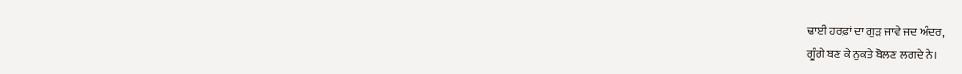ਢਾਈ ਹਰਫ਼ਾਂ ਦਾ ਗੁੜ ਜਾਵੇ ਜਦ ਅੰਦਰ,
ਗੂੰਗੇ ਬਣ ਕੇ ਨੁਕਤੇ ਬੋਲਣ ਲਗਦੇ ਨੇ।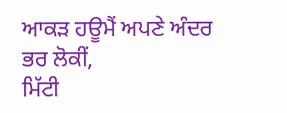ਆਕੜ ਹਊਮੈਂ ਅਪਣੇ ਅੰਦਰ ਭਰ ਲੋਕੀਂ,
ਮਿੱਟੀ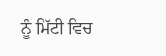ਨੂੰ ਮਿੱਟੀ ਵਿਚ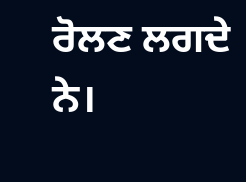ਰੋਲਣ ਲਗਦੇ ਨੇ।